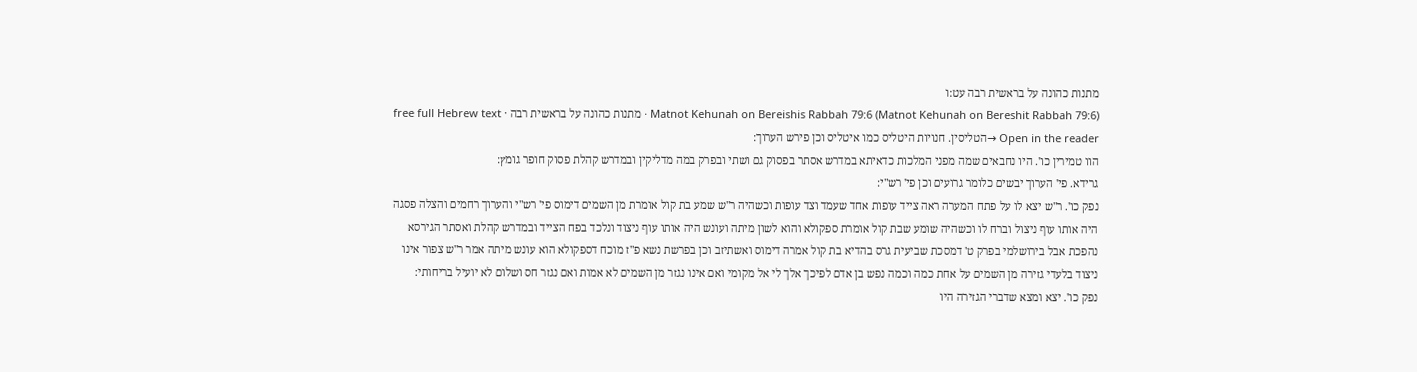מתנות כהונה על בראשית רבה עט:ו
Matnot Kehunah on Bereishis Rabbah 79:6 (Matnot Kehunah on Bereshit Rabbah 79:6) · מתנות כהונה על בראשית רבה · free full Hebrew text
Open in the reader →הטליסין. חנויות היטליס כמו איטליס וכן פירש הערוך:
הוו טמירין כו'. היו נחבאים שמה מפני המלכות כדאיתא במדרש אסתר בפסוק גם ושתי ובפרק במה מדליקין ובמדרש קהלת פסוק חופר גומץ:
גרידא. פי' הערוך יבשים כלומר גרועים וכן פי' רש"י:
נפק כו'. ר"ש יצא לו על פתח המערה ראה צייד עופות אחד שעמד וצד עופות וכשהיה ר"ש שמע בת קול אומרת מן השמים דימוס פי' רש"י והערוך רחמים והצלה פסגה היה אותו עוף ניצול וברח לו וכשהיה שומע שבת קול אומרת ספקולא והוא לשון מיתה ועונש היה אותו עוף ניצוד ונלכד בפח הצייד ובמדרש קהלת ואסתר הגירסא נהפכת אבל בירושלמי בפרק ט' דמסכת שביעית גרס בהדיא בת קול אמרה דימוס ואשתיזב וכן בפרשת נשא פ"ז מוכח דספקולא הוא עונש מיתה אמר ר"ש צפור אינו ניצוד בלעדי גזירה מן השמים על אחת כמה וכמה נפש בן אדם לפיכך אלך לי אל מקומי ואם אינו נגזר מן השמים לא אמות ואם נגזר חס ושלום לא יועיל בריחותי:
נפק כו'. יצא ומצא שדברי הגזירה היו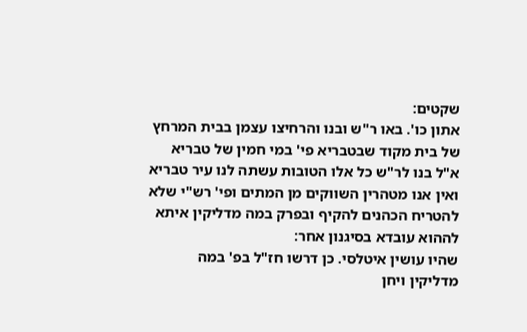שקטים:
אתון כו'. באו ר"ש ובנו והרחיצו עצמן בבית המרחץ של בית מקוד שבטבריא פי' במי חמין של טבריא א"ל בנו לר"ש כל אלו הטובות עשתה לנו עיר טבריא ואין אנו מטהרין השווקים מן המתים ופי' רש"י שלא להטריח הכהנים להקיף ובפרק במה מדליקין איתא לההוא עובדא בסיגנון אחר:
שהיו עושין איטלסי. כן דרשו חז"ל בפ' במה מדליקין ויחן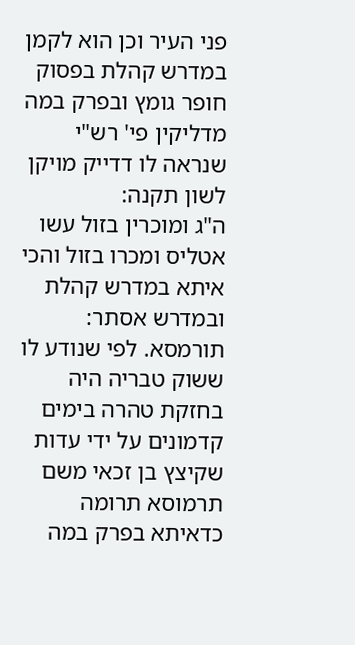פני העיר וכן הוא לקמן במדרש קהלת בפסוק חופר גומץ ובפרק במה מדליקין פי' רש"י שנראה לו דדייק מויקן לשון תקנה:
ה"ג ומוכרין בזול עשו אטליס ומכרו בזול והכי איתא במדרש קהלת ובמדרש אסתר:
תורמסא. לפי שנודע לו ששוק טבריה היה בחזקת טהרה בימים קדמונים על ידי עדות שקיצץ בן זכאי משם תרמוסא תרומה כדאיתא בפרק במה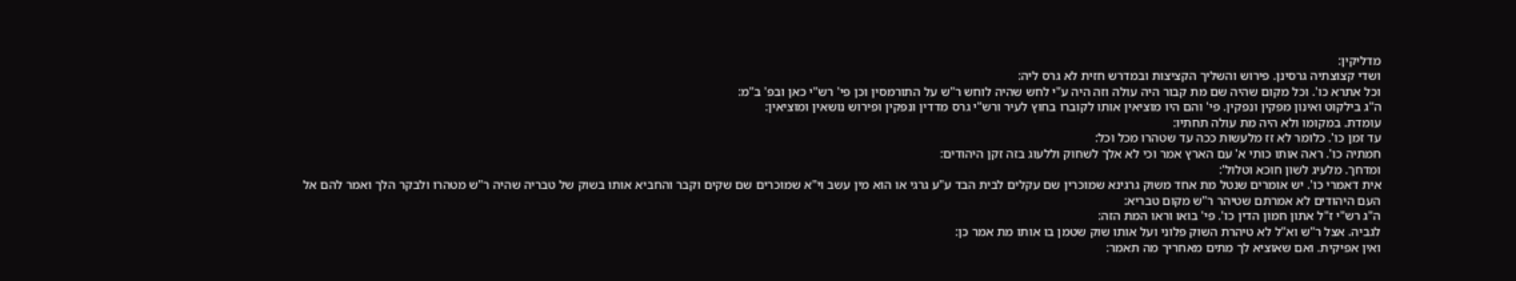מדליקין:
ושדי קצוצתיה גרסינן. פירוש והשליך הקציצות ובמדרש חזית לא גרס ליה:
וכל אתרא כו'. וכל מקום שהיה שם מת קבור היה עולה וזה היה ע"י לחש שהיה לוחש ר"ש על התורמסין וכן פי' רש"י כאן ובפ' ב"מ:
ה"ג בילקוט ואינון מפקין ונפקין. פי' והם היו מוציאין אותו לקוברו בחוץ לעיר ורש"י גרס מדדין ונפקין ופירוש נושאין ומוציאין:
עומדת. במקומו ולא היה מת עולה תחתיו:
עד זמן כו'. כלומר לא זז מלעשות ככה עד שטהרו מכל וכל:
חמתיה כו'. ראה אותו כותי א' עם הארץ אמר וכי לא אלך לשחוק וללעוג בזה זקן היהודים:
ומדחך. מלעיג לשון חוכא וטלול':
אית דאמרי כו'. יש אומרים שנטל מת אחד משוק גרגינא שמוכרין שם עקלים לבית הבד ע"ע גרגי או הוא מין עשב וי"א שמוכרים שם שקים וקבר והחביא אותו בשוק של טבריה שהיה ר"ש מטהרו ולבקר הלך ואמר להם אל העם היהודים לא אמרתם שטיהר ר"ש מקום טבריא:
ה"ג רש"י ז"ל אתון חמון הדין כו'. פי' בואו וראו המת הזה:
לגביה. אצל ר"ש וא"ל לא טיהרת השוק פלוני ועל אותו שוק שטמן בו אותו מת אמר כן:
ואין אפיקית. ואם שאוציא לך מתים מאחריך מה תאמר: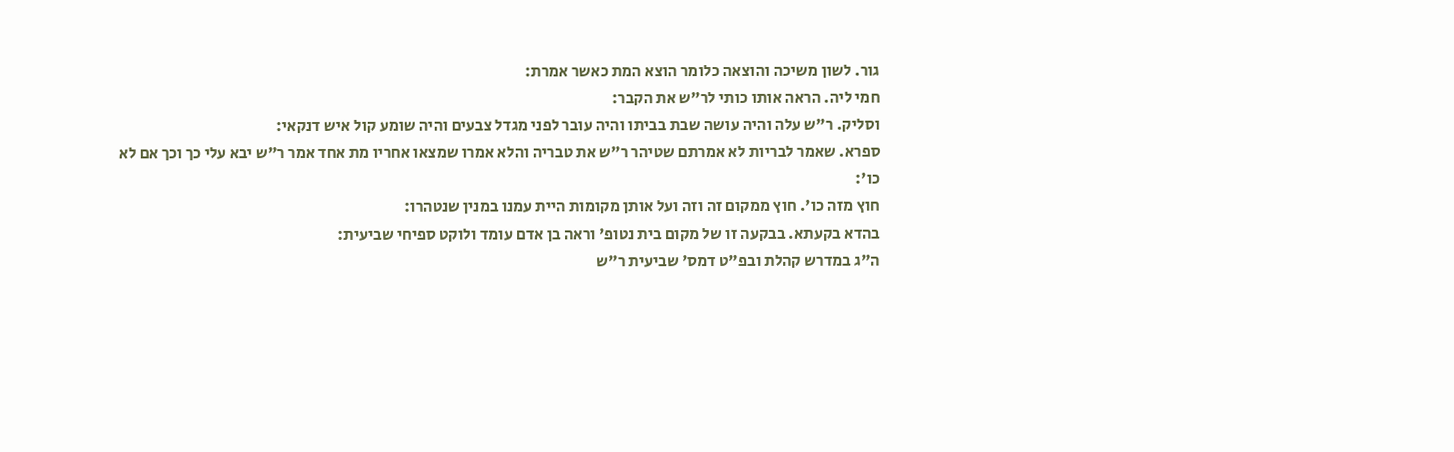גור. לשון משיכה והוצאה כלומר הוצא המת כאשר אמרת:
חמי ליה. הראה אותו כותי לר"ש את הקבר:
וסליק. ר"ש עלה והיה עושה שבת בביתו והיה עובר לפני מגדל צבעים והיה שומע קול איש דנקאי:
ספרא. שאמר לבריות לא אמרתם שטיהר ר"ש את טבריה והלא אמרו שמצאו אחריו מת אחד אמר ר"ש יבא עלי כך וכך אם לא כו':
חוץ מזה כו'. חוץ ממקום זה וזה ועל אותן מקומות היית עמנו במנין שנטהרו:
בהדא בקעתא. בבקעה זו של מקום בית נטופ' וראה בן אדם עומד ולוקט ספיחי שביעית:
ה"ג במדרש קהלת ובפ"ט דמס' שביעית ר"ש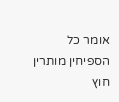אומר כל הספיחין מותרין חוץ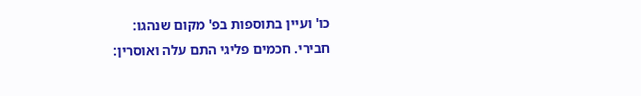כו' ועיין בתוספות בפ' מקום שנהגו:
חבירי. חכמים פליגי התם עלה ואוסרין: